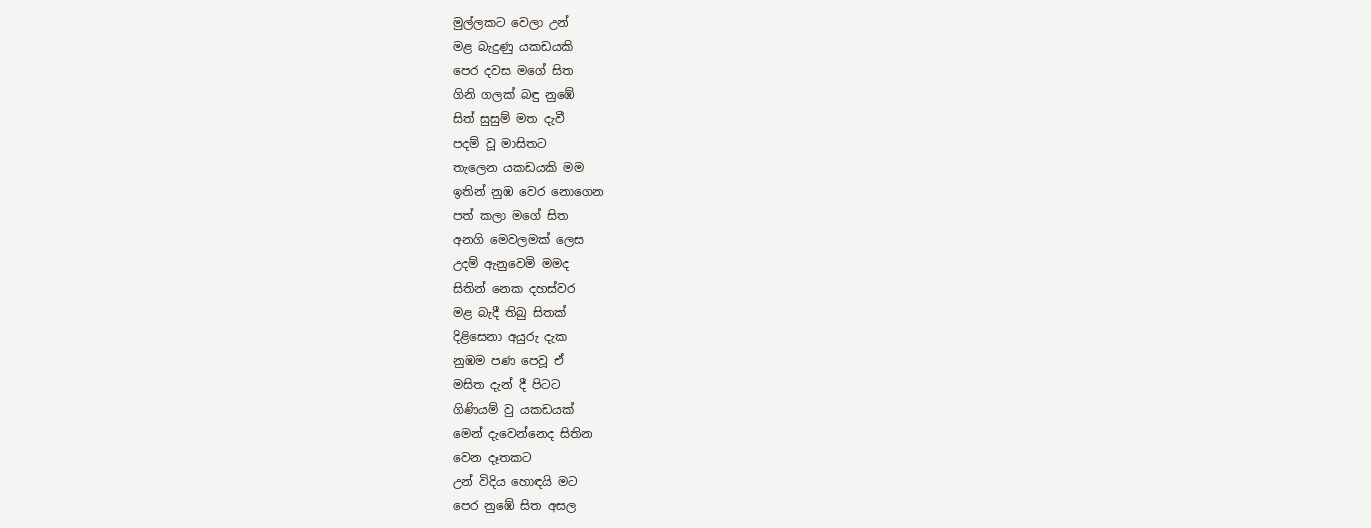මුල්ලකට වෙලා උන්
මළ බැදුණු යකඩයකි
පෙර දවස මගේ සිත
ගිනි ගලක් බඳු නුඹේ
සිත් සුසුම් මත දැවී
පදම් වූ මාසිතට
තැලෙන යකඩයකි මම
ඉතින් නුඹ වෙර නොගෙන
පත් කලා මගේ සිත
අනගි මෙවලමක් ලෙස
උදම් ඇනුවෙමි මමද
සිතින් නෙක දහස්වර
මළ බැදී තිබු සිතක්
දිළිසෙනා අයුරු දැක
නුඹම පණ පෙවූ ඒ
මසිත දැන් දී පිටට
ගිණියම් වු යකඩයක්
මෙන් දැවෙන්නෙද සිතින
වෙන දෑතකට
උන් විදිය හොඳයි මට
පෙර නුඹේ සිත අසල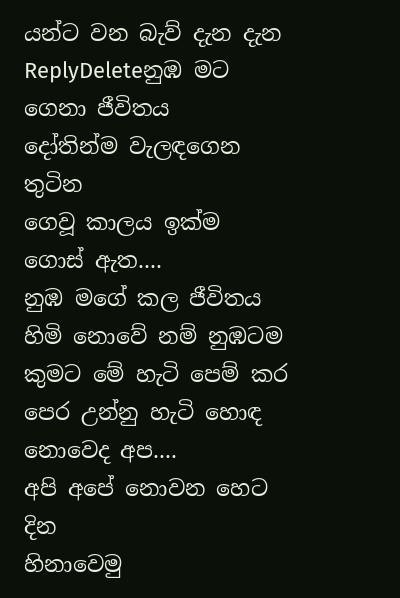යන්ට වන බැව් දැන දැන
ReplyDeleteනුඹ මට ගෙනා ජීවිතය
දෝතින්ම වැලඳගෙන තුටින
ගෙවූ කාලය ඉක්ම ගොස් ඇත....
නුඹ මගේ කල ජීවිතය
හිමි නොවේ නම් නුඹටම
කුමට මේ හැටි පෙම් කර
පෙර උන්නු හැටි හොඳ නොවෙද අප....
අපි අපේ නොවන හෙට දින
හිනාවෙමු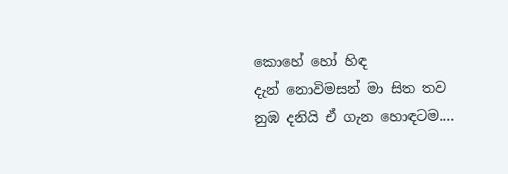කොහේ හෝ හිඳ
දැන් නොවිමසන් මා සිත තව
නුඹ දනියි ඒ ගැන හොඳටම....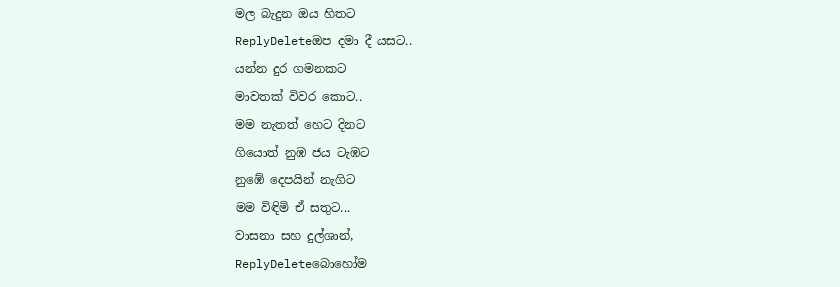මල බැදුන ඔය හිතට
ReplyDeleteඔප දමා දී යසට..
යන්න දුර ගමනකට
මාවතක් විවර කොට..
මම නැතත් හෙට දිනට
ගියොත් නුඹ ජය ටැඹට
නුඹේ දෙපයින් නැගිට
මම විඳිමි ඒ සතුට...
වාසනා සහ දුල්ශාන්,
ReplyDeleteබොහෝම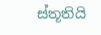ස්තූතියි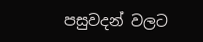පසුවදන් වලට